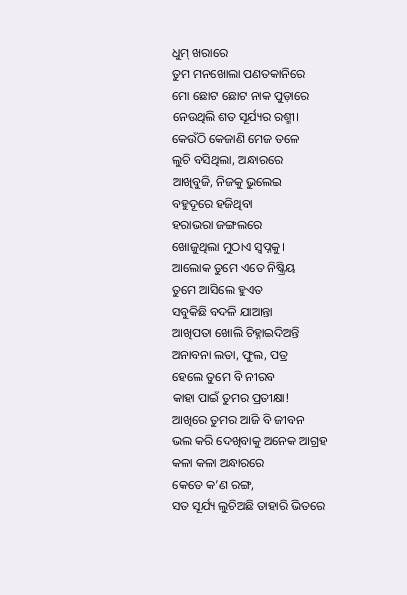ଧୁମ୍ ଖରାରେ
ତୁମ ମନଖୋଲା ପଣତକାନିରେ
ମୋ ଛୋଟ ଛୋଟ ନାକ ପୁଡ଼ାରେ
ନେଉଥିଲି ଶତ ସୂର୍ଯ୍ୟର ରଶ୍ମୀ।
କେଉଁଠି କେଜାଣି ମେଜ ତଳେ
ଲୁଚି ବସିଥିଲା, ଅନ୍ଧାରରେ
ଆଖିବୁଜି, ନିଜକୁ ଭୁଲେଇ
ବହୁଦୂରେ ହଜିଥିବା
ହରାଭରା ଜଙ୍ଗଲରେ
ଖୋଜୁଥିଲା ମୁଠାଏ ସ୍ବପ୍ନକୁ।
ଆଲୋକ ତୁମେ ଏତେ ନିଷ୍କ୍ରିୟ
ତୁମେ ଆସିଲେ ହୁଏତ
ସବୁକିଛି ବଦଳି ଯାଆନ୍ତା
ଆଖିପତା ଖୋଲି ଚିହ୍ନାଇଦିଅନ୍ତି
ଅନାବନା ଲତା, ଫୁଲ, ପତ୍ର
ହେଲେ ତୁମେ ବି ନୀରବ
କାହା ପାଇଁ ତୁମର ପ୍ରତୀକ୍ଷା!
ଆଖିରେ ତୁମର ଆଜି ବି ଜୀବନ
ଭଲ କରି ଦେଖିବାକୁ ଅନେକ ଆଗ୍ରହ
କଳା କଳା ଅନ୍ଧାରରେ
କେତେ କ’ଣ ରଙ୍ଗ,
ସତ ସୂର୍ଯ୍ୟ ଲୁଚିଅଛି ତାହାରି ଭିତରେ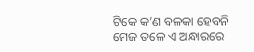ଟିକେ କ’ଣ ବଳକା ହେବନି
ମେଜ ତଳେ ଏ ଅନ୍ଧାରରେ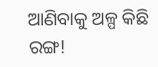ଆଣିବାକୁ ଅଳ୍ପ କିଛି ରଙ୍ଗ!